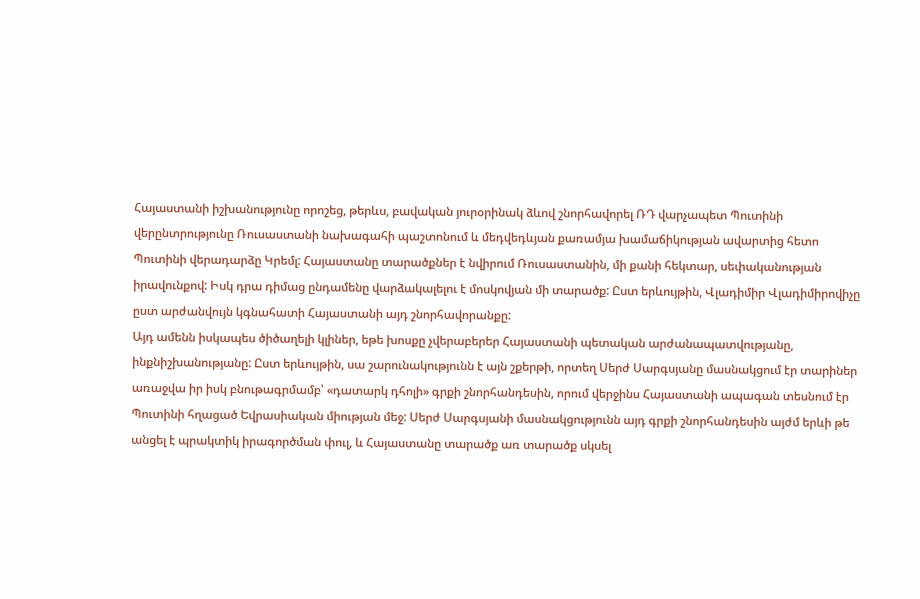Հայաստանի իշխանությունը որոշեց, թերևս, բավական յուրօրինակ ձևով շնորհավորել ՌԴ վարչապետ Պուտինի վերընտրությունը Ռուսաստանի նախագահի պաշտոնում և մեդվեդևյան քառամյա խամաճիկության ավարտից հետո Պուտինի վերադարձը Կրեմլ: Հայաստանը տարածքներ է նվիրում Ռուսաստանին, մի քանի հեկտար, սեփականության իրավունքով: Իսկ դրա դիմաց ընդամենը վարձակալելու է մոսկովյան մի տարածք: Ըստ երևույթին, Վլադիմիր Վլադիմիրովիչը ըստ արժանվույն կգնահատի Հայաստանի այդ շնորհավորանքը:
Այդ ամենն իսկապես ծիծաղելի կլիներ, եթե խոսքը չվերաբերեր Հայաստանի պետական արժանապատվությանը, ինքնիշխանությանը: Ըստ երևույթին, սա շարունակությունն է այն շքերթի, որտեղ Սերժ Սարգսյանը մասնակցում էր տարիներ առաջվա իր իսկ բնութագրմամբ՝ «դատարկ դհոլի» գրքի շնորհանդեսին, որում վերջինս Հայաստանի ապագան տեսնում էր Պուտինի հղացած Եվրասիական միության մեջ: Սերժ Սարգսյանի մասնակցությունն այդ գրքի շնորհանդեսին այժմ երևի թե անցել է պրակտիկ իրագործման փուլ, և Հայաստանը տարածք առ տարածք սկսել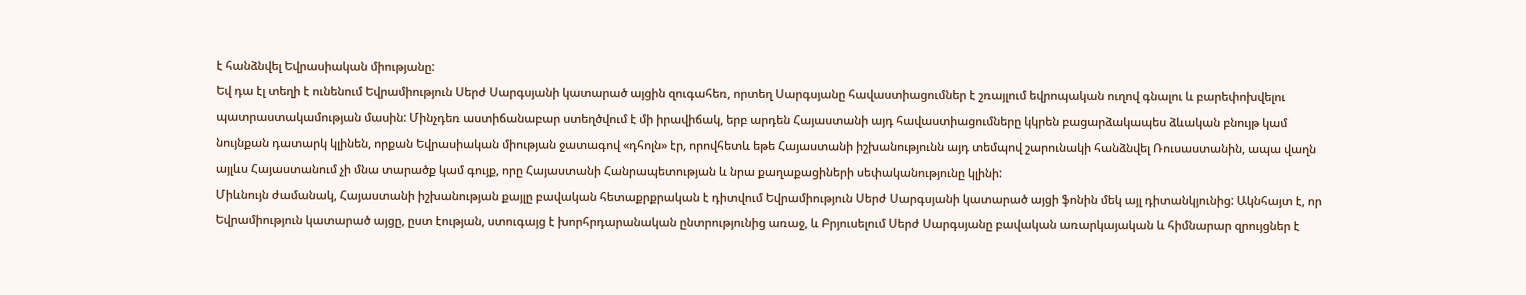է հանձնվել Եվրասիական միությանը:
Եվ դա էլ տեղի է ունենում Եվրամիություն Սերժ Սարգսյանի կատարած այցին զուգահեռ, որտեղ Սարգսյանը հավաստիացումներ է շռայլում եվրոպական ուղով գնալու և բարեփոխվելու պատրաստակամության մասին: Մինչդեռ աստիճանաբար ստեղծվում է մի իրավիճակ, երբ արդեն Հայաստանի այդ հավաստիացումները կկրեն բացարձակապես ձևական բնույթ կամ նույնքան դատարկ կլինեն, որքան Եվրասիական միության ջատագով «դհոլն» էր, որովհետև եթե Հայաստանի իշխանությունն այդ տեմպով շարունակի հանձնվել Ռուսաստանին, ապա վաղն այլևս Հայաստանում չի մնա տարածք կամ գույք, որը Հայաստանի Հանրապետության և նրա քաղաքացիների սեփականությունը կլինի:
Միևնույն ժամանակ, Հայաստանի իշխանության քայլը բավական հետաքրքրական է դիտվում Եվրամիություն Սերժ Սարգսյանի կատարած այցի ֆոնին մեկ այլ դիտանկյունից: Ակնհայտ է, որ Եվրամիություն կատարած այցը, ըստ էության, ստուգայց է խորհրդարանական ընտրությունից առաջ, և Բրյուսելում Սերժ Սարգսյանը բավական առարկայական և հիմնարար զրույցներ է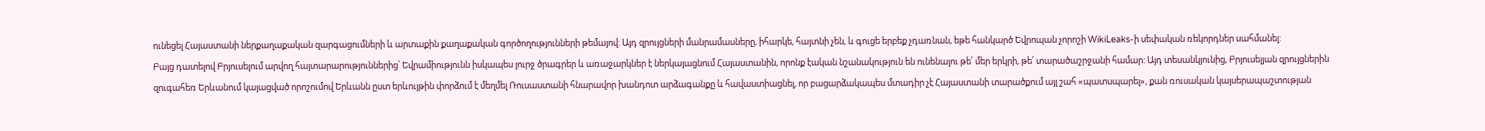ունեցել Հայաստանի ներքաղաքական զարգացումների և արտաքին քաղաքական գործողությունների թեմայով: Այդ զրույցների մանրամասները, իհարկե, հայտնի չեն, և գուցե երբեք չդառնան, եթե հանկարծ Եվրոպան չորոշի WikiLeaks-ի սեփական ռեկորդներ սահմանել:
Բայց դատելով Բրյուսելում արվող հայտարարություններից՝ Եվրամիությունն իսկապես լուրջ ծրագրեր և առաջարկներ է ներկայացնում Հայաստանին, որոնք էական նշանակություն են ունենալու թե՛ մեր երկրի, թե՛ տարածաշրջանի համար: Այդ տեսանկյունից, Բրյուսելյան զրույցներին զուգահեռ Երևանում կայացված որոշումով Երևանն ըստ երևույթին փորձում է մեղմել Ռուսաստանի հնարավոր խանդոտ արձագանքը և հավաստիացնել, որ բացարձակապես մտադիր չէ Հայաստանի տարածքում այլ շահ «պատսպարել», քան ռուսական կայսերապաշտության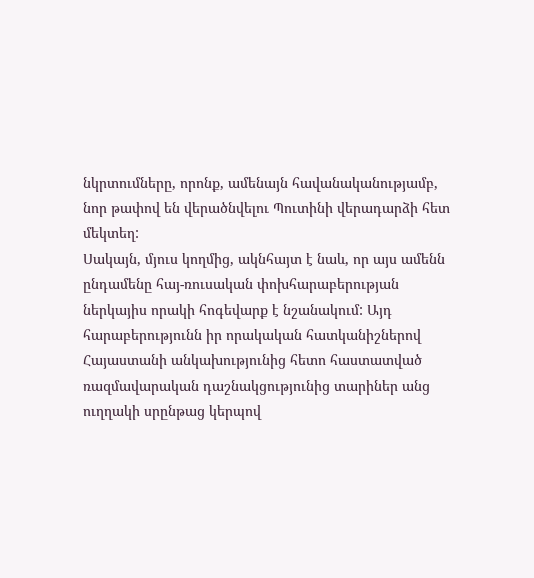նկրտումները, որոնք, ամենայն հավանականությամբ, նոր թափով են վերածնվելու Պուտինի վերադարձի հետ մեկտեղ:
Սակայն, մյուս կողմից, ակնհայտ է նաև, որ այս ամենն ընդամենը հայ-ռուսական փոխհարաբերության ներկայիս որակի հոգեվարք է նշանակում: Այդ հարաբերությունն իր որակական հատկանիշներով Հայաստանի անկախությունից հետո հաստատված ռազմավարական դաշնակցությունից տարիներ անց ուղղակի սրընթաց կերպով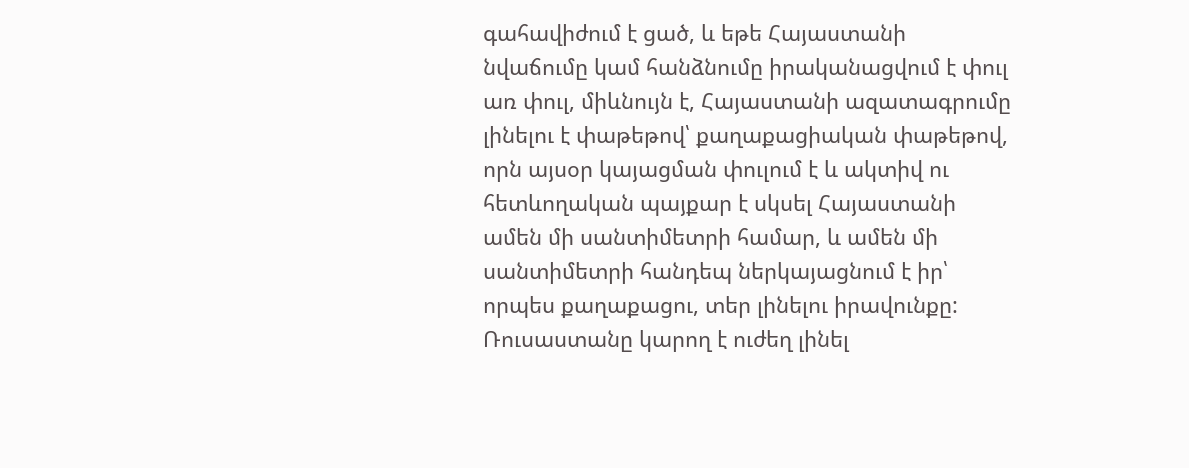գահավիժում է ցած, և եթե Հայաստանի նվաճումը կամ հանձնումը իրականացվում է փուլ առ փուլ, միևնույն է, Հայաստանի ազատագրումը լինելու է փաթեթով՝ քաղաքացիական փաթեթով, որն այսօր կայացման փուլում է և ակտիվ ու հետևողական պայքար է սկսել Հայաստանի ամեն մի սանտիմետրի համար, և ամեն մի սանտիմետրի հանդեպ ներկայացնում է իր՝ որպես քաղաքացու, տեր լինելու իրավունքը: Ռուսաստանը կարող է ուժեղ լինել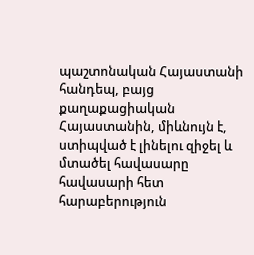պաշտոնական Հայաստանի հանդեպ, բայց քաղաքացիական Հայաստանին, միևնույն է, ստիպված է լինելու զիջել և մտածել հավասարը հավասարի հետ հարաբերություն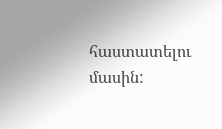հաստատելու մասին: